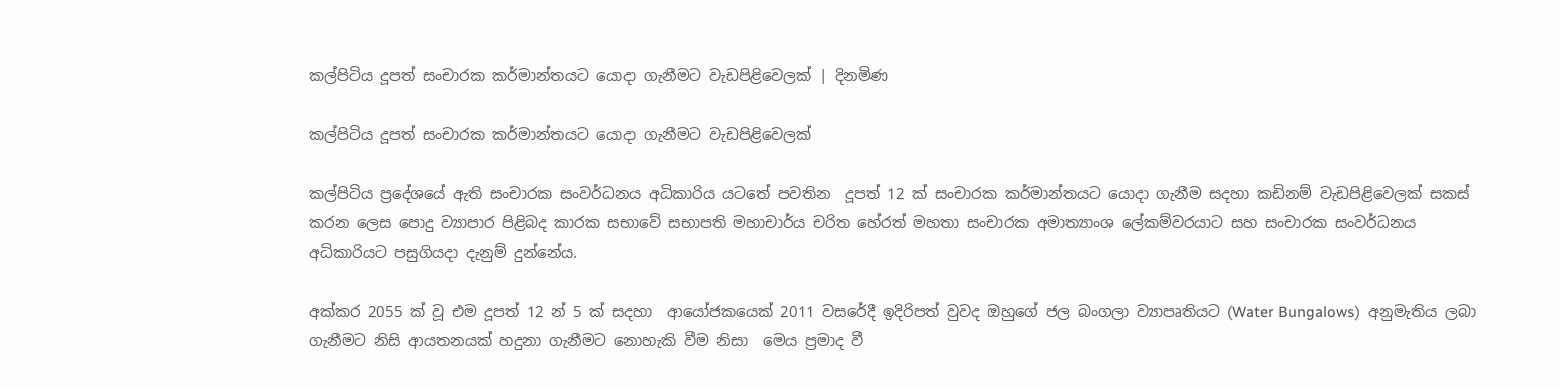කල්පිටිය දූපත් සංචාරක කර්මාන්තයට යොදා ගැනීමට වැඩපිළිවෙලක් | දිනමිණ

කල්පිටිය දූපත් සංචාරක කර්මාන්තයට යොදා ගැනීමට වැඩපිළිවෙලක්

කල්පිටිය ප්‍රදේශයේ ඇති සංචාරක සංවර්ධනය අධිකාරිය යටතේ පවතින  දූපත් 12 ක් සංචාරක කර්මාන්තයට යොදා ගැනීම සදහා කඩිනම් වැඩපිළිවෙලක් සකස් කරන ලෙස පොදු ව්‍යාපාර පිළිබද කාරක සභාවේ සභාපති මහාචාර්ය චරිත හේරත් මහතා සංචාරක අමාත්‍යාංශ ලේකම්වරයාට සහ සංචාරක සංවර්ධනය අධිකාරියට පසුගියදා දැනුම් දුන්නේය.

අක්කර 2055 ක් වූ එම දූපත් 12 න් 5 ක් සදහා  ආයෝජකයෙක් 2011 වසරේදී ඉදිරිපත් වුවද ඔහුගේ ජල බංගලා ව්‍යාපෘතියට (Water Bungalows)  අනුමැතිය ලබා ගැනීමට නිසි ආයතනයක් හදුනා ගැනීමට නොහැකි වීම නිසා  මෙය ප්‍රමාද වී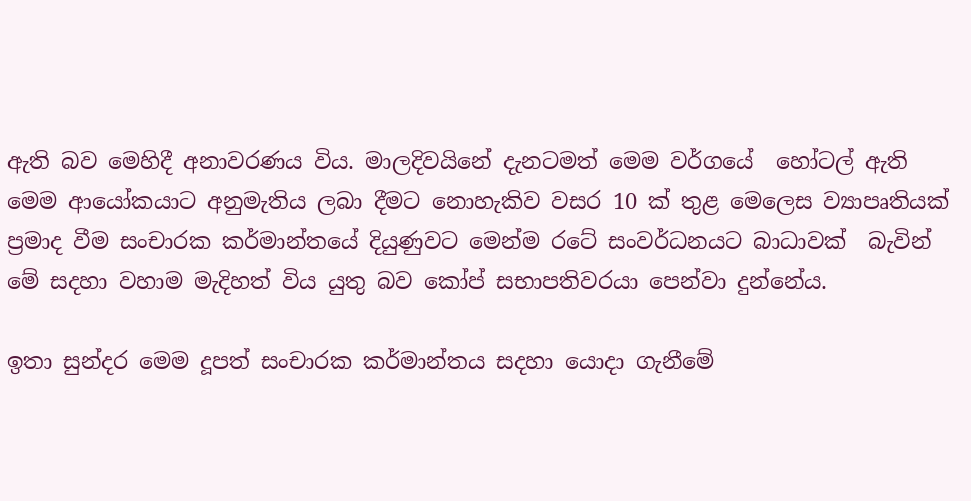ඇති බව මෙහිදී අනාවරණය විය. මාලදිවයිනේ දැනටමත් මෙම වර්ගයේ  හෝටල් ඇති  මෙම ආයෝකයාට අනුමැතිය ලබා දීමට නොහැකිව වසර 10 ක් තුළ මෙලෙස ව්‍යාපෘතියක් ප්‍රමාද වීම සංචාරක කර්මාන්තයේ දියුණුවට මෙන්ම රටේ සංවර්ධනයට බාධාවක්  බැවින් මේ සදහා වහාම මැදිහත් විය යුතු බව කෝප් සභාපතිවරයා පෙන්වා දුන්නේය.

ඉතා සුන්දර මෙම දූපත් සංචාරක කර්මාන්තය සදහා යොදා ගැනීමේ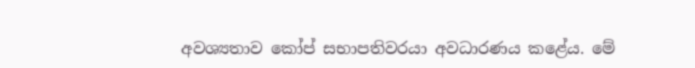අවශ්‍යතාව කෝප් සභාපතිවරයා අවධාරණය කළේය. මේ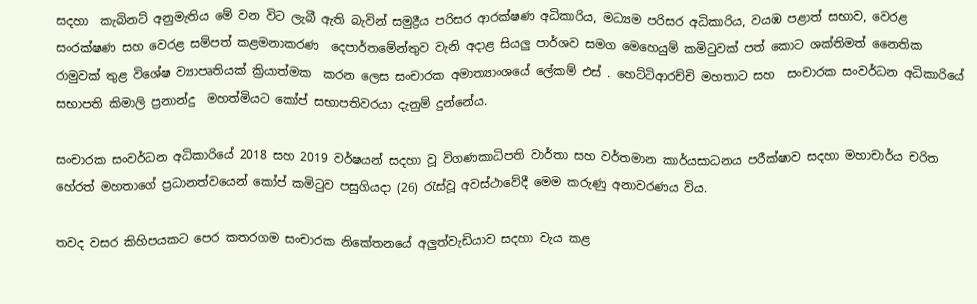සදහා  කැබිනට් අනුමැතිය මේ වන විට ලැබී ඇති බැවින් සමුද්‍රීය පරිසර ආරක්ෂණ අධිකාරිය, මධ්‍යම පරිසර අධිකාරිය, වයඹ පළාත් සභාව, වෙරළ සංරක්ෂණ සහ වෙරළ සම්පත් කළමනාකරණ  දෙපාර්තමේන්තුව වැනි අදාළ සියලු පාර්ශව සමග මෙහෙයුම් කමිටුවක් පත් කොට ශක්තිමත් නෛතික රාමුවක් තුළ විශේෂ ව්‍යාපෘතියක් ක්‍රියාත්මක  කරන ලෙස සංචාරක අමාත්‍යාංශයේ ලේකම් එස් . හෙට්ටිආරච්චි මහතාට සහ  සංචාරක සංවර්ධන අධිකාරියේ සභාපති කිමාලි ප්‍රනාන්දු  මහත්මියට කෝප් සභාපතිවරයා දැනුම් දුන්නේය.

සංචාරක සංවර්ධන අධිකාරියේ 2018 සහ 2019 වර්ෂයන් සදහා වූ විගණකාධිපති වාර්තා සහ වර්තමාන කාර්යසාධනය පරීක්ෂාව සදහා මහාචාර්ය චරිත හේරත් මහතාගේ ප්‍රධානත්වයෙන් කෝප් කමිටුව පසුගියදා (26) රැස්වූ අවස්ථාවේදී මෙම කරුණු අනාවරණය විය.

තවද වසර කිහිපයකට පෙර කතරගම සංචාරක නිකේතනයේ අලුත්වැඩියාව සදහා වැය කළ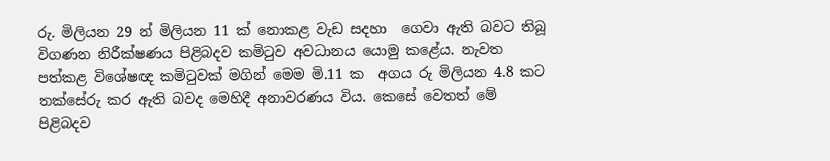රු. මිලියන 29 න් මිලියන 11 ක් නොකළ වැඩ සදහා  ගෙවා ඇති බවට තිබූ විගණන නිරීක්ෂණය පිළිබදව කමිටුව අවධානය යොමු කළේය. නැවත පත්කළ විශේෂඥ කමිටුවක් මගින් මෙම මි.11 ක  අගය රු මිලියන 4.8 කට තක්සේරු කර ඇති බවද මෙහිදී අනාවරණය විය. කෙසේ වෙතත් මේ පිළිබදව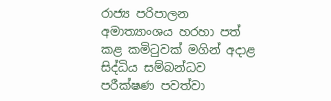රාජ්‍ය පරිපාලන අමාත්‍යාංශය හරහා පත් කළ කමිටුවක් මගින් අදාළ සිද්ධිය සම්බන්ධව පරීක්ෂණ පවත්වා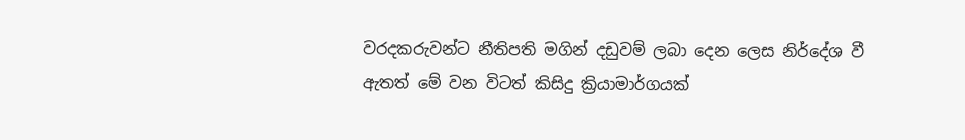වරදකරුවන්ට නීතිපති මගින් දඩුවම් ලබා දෙන ලෙස නිර්දේශ වී ඇතත් මේ වන විටත් කිසිදු ක්‍රියාමාර්ගයක්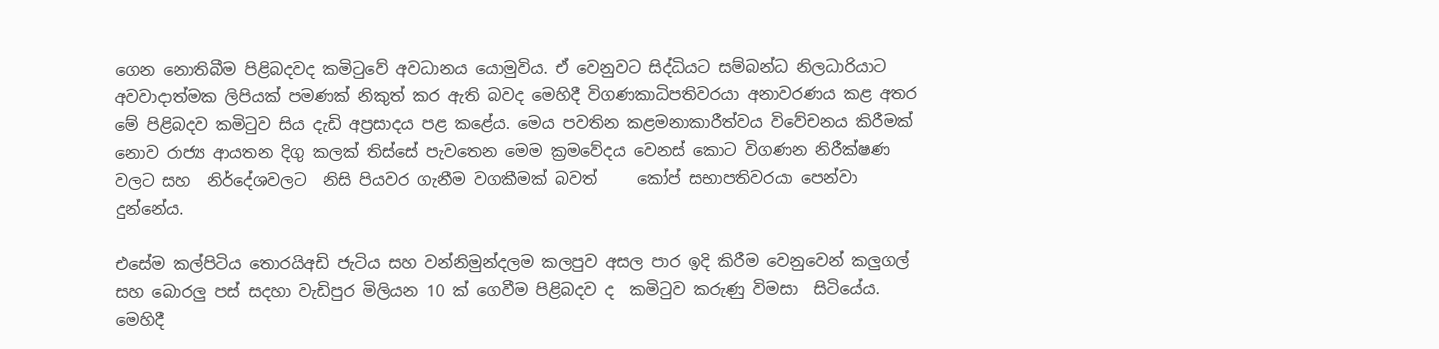ගෙන නොතිබීම පිළිබදවද කමිටුවේ අවධානය යොමුවිය. ඒ වෙනුවට සිද්ධියට සම්බන්ධ නිලධාරියාට‍ අවවාදාත්මක ලිපියක් පමණක් නිකුත් කර ඇති බවද මෙහිදී විගණකාධිපතිවරයා අනාවරණය කළ අතර මේ පිළිබදව කමිටුව සිය දැඩි අප්‍රසාදය පළ කළේය. මෙය පවතින කළමනාකාරීත්වය විවේචනය කිරීමක් නොව රාජ්‍ය ආයතන දිගු කලක් තිස්සේ පැවතෙන මෙම ක්‍රමවේදය වෙනස් කොට විගණන නිරීක්ෂණ වලට සහ  නිර්දේශවලට  නිසි පියවර ගැනීම වගකීමක් බවත්     කෝප් සභාපතිවරයා පෙන්වා දුන්නේය.

එසේම කල්පිටිය තොරයිඅඩි ජැටිය සහ වන්නිමුන්දලම කලපුව අසල පාර ඉදි කිරීම වෙනුවෙන් කලුගල් සහ බොරලු පස් සදහා වැඩිපුර මිලියන 10 ක් ගෙවීම පිළිබදව ද  කමිටුව කරුණු විමසා  සිටියේය. මෙහිදී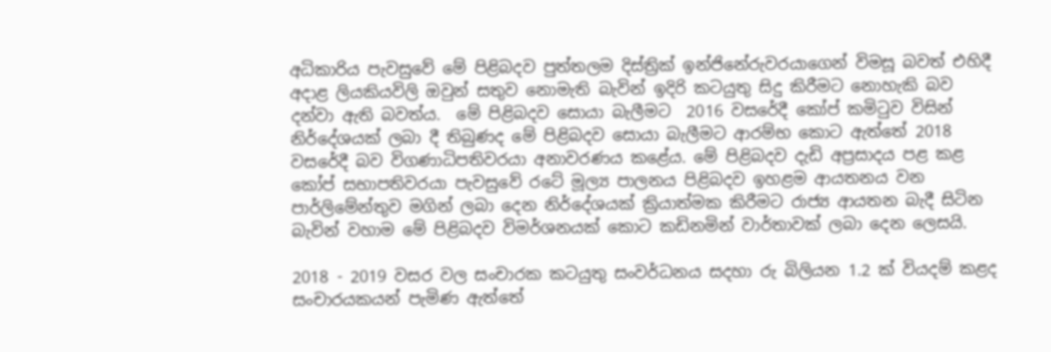අධිකාරිය පැවසුවේ මේ පිළිබදව පුත්තලම දිස්ත්‍රික් ඉන්ජිනේරුවරයාගෙන් විමසූ බවත් එහිදී අදාළ ලියකියවිලි ඔවුන් සතුව නොමැති බැවින් ඉදිරි කටයුතු සිදු කිරීමට නොහැකි බව දන්වා ඇති බවත්ය.  මේ පිළිබදව සොයා බැලීමට  2016 වසරේදී කෝප් කමිටුව විසින් නිර්දේශයක් ලබා දී තිබුණද මේ පිළිබදව සොයා බැලීමට ආරම්භ කොට ඇත්තේ 2018 වසරේදී බව විගණාධිපතිවරයා අනාවරණය කළේය. මේ පිළිබදව දැඩි අප්‍රසාදය පළ කළ කෝප් සභාපතිවරයා පැවසුවේ රටේ මූල්‍ය පාලනය පිළිබදව ඉහළම ආයතනය වන පාර්ලිමේන්තුව මගින් ලබා දෙන නිර්දේශයක් ක්‍රියාත්මක කිරීමට රාජ්‍ය ආයතන බැදී සිටින බැවින් වහාම මේ පිළිබදව විමර්ශනයක් කොට කඩිනමින් වාර්තාවක් ලබා දෙන ලෙසයි.

2018 - 2019 වසර වල සංචාරක කටයුතු සංවර්ධනය සදහා රු බිලියන 1.2 ක් වියදම් කළද සංචාරයකයන් පැමිණ ඇත්තේ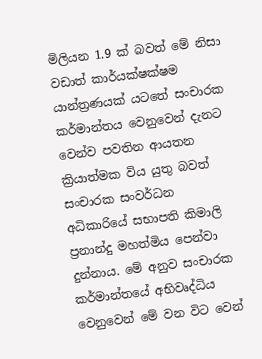මිලියන 1.9 ක් බවත් මේ නිසා වඩාත් කාර්යක්ෂක්ෂම යාන්ත්‍රණයක් යටතේ සංචාරක කර්මාන්තය වෙනුවෙන් දැනට වෙන්ව පවතින ආයතන ක්‍රියාත්මක විය යුතු බවත් සංචාරක සංවර්ධන අධිකාරියේ සභාපති කිමාලි ප්‍රනාන්දු මහත්මිය පෙන්වා දුන්නාය. මේ අනුව සංචාරක කර්මාන්තයේ අභිවෘද්ධිය වෙනුවෙන් මේ වන විට වෙන්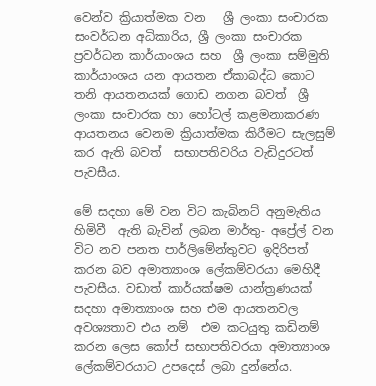වෙන්ව ක්‍රියාත්මක වන   ශ්‍රී ලංකා සංචාරක සංවර්ධන අධිකාරිය, ශ්‍රී ලංකා සංචාරක ප්‍රවර්ධන කාර්යාංශය සහ  ශ්‍රී ලංකා සම්මුති කාර්යාංශය යන ආයතන ඒකාබද්ධ කොට තනි ආයතනයක් ගොඩ නගන බවත්  ශ්‍රී ලංකා සංචාරක හා හෝටල් කළමනාකරණ ආයතනය වෙනම ක්‍රියාත්මක කිරීමට සැලසුම් කර ඇති බවත්  සභාපතිවරිය වැඩිදුරටත් පැවසීය.

මේ සදහා මේ වන විට කැබිනට් අනුමැතිය  හිමිවී  ඇති බැවින් ලබන මාර්තු- අප්‍රේල් වන විට නව පනත පාර්ලිමේන්තුවට ඉදිරිපත් කරන බව අමාත්‍යාංශ ලේකම්වරයා මෙහිදී පැවසීය. වඩාත් කාර්යක්ෂම යාන්ත්‍රණයක් සදහා අමාත්‍යාංශ සහ එම ආයතනවල අවශ්‍යතාව එය නම්  එම කටයුතු කඩිනම් කරන ලෙස කෝප් සභාපතිවරයා අමාත්‍යාංශ ලේකම්වරයාට උපදෙස් ලබා දුන්නේය.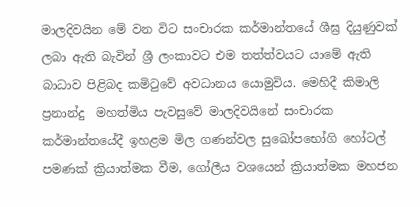මාලදිවයින මේ වන විට සංචාරක කර්මාන්තයේ ශීඝ්‍ර දියුණුවක් ලබා ඇති බැවින් ශ්‍රී ලංකාවට එම තත්ත්වයට යාමේ ඇති බාධාව පිළිබද කමිටුවේ අවධානය යොමුවිය. මෙහිදී කිමාලි ප්‍රනාන්දු  මහත්මිය පැවසුවේ මාලදිවයිනේ සංචාරක කර්මාන්තයේදී ඉහළම මිල ගණන්වල සුඛෝපභෝගි හෝටල් පමණක් ක්‍රියාත්මක වීම, ගෝලීය වශයෙන් ක්‍රියාත්මක මහජන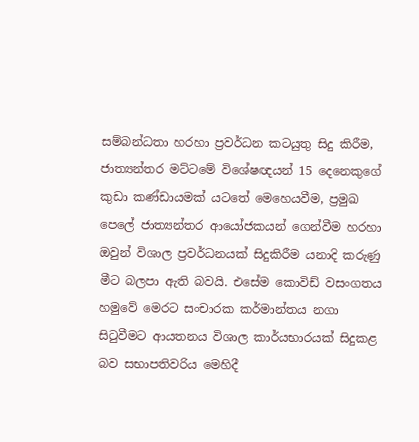සම්බන්ධතා හරහා ප්‍රවර්ධන කටයුතු සිදු කිරීම, ජාත්‍යන්තර මට්ටමේ විශේෂඥයන් 15 දෙනෙකුගේ කුඩා කණ්ඩායමක් යටතේ මෙහෙයවීම, ප්‍රමුඛ පෙලේ ජාත්‍යන්තර ආයෝජකයන් ගෙන්වීම හරහා ඔවුන් විශාල ප්‍රවර්ධනයක් සිදුකිරීම යනාදි කරුණු මීට බලපා ඇති බවයි. එසේම කොවිඩ් වසංගතය හමුවේ මෙරට සංචාරක කර්මාන්තය නගා සිටුවීමට ආයතනය විශාල කාර්යභාරයක් සිදුකළ බව සභාපතිවරිය මෙහිදී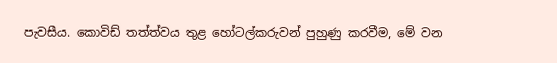පැවසීය. කොවිඩ් තත්ත්වය තුළ හෝටල්කරුවන් පුහුණු කරවීම, මේ වන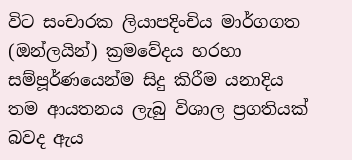විට සංචාරක ලියාපදිංචිය මාර්ගගත (ඔන්ලයින්) ක්‍රමවේදය හරහා සම්පූර්ණයෙන්ම සිදු කිරීම යනාදිය තම ආයතනය ලැබු විශාල ප්‍රගතියක් බවද ඇය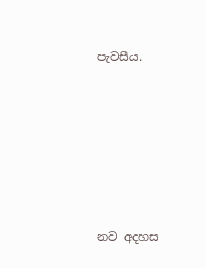පැවසීය.






නව අදහස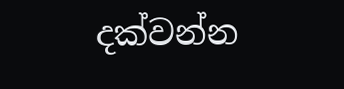දක්වන්න